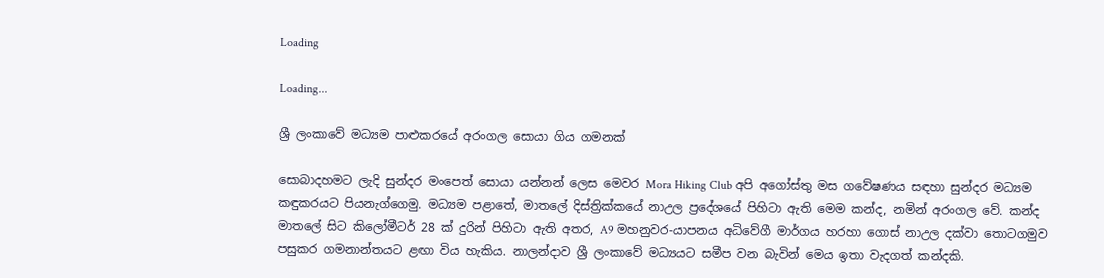Loading

Loading...

ශ්‍රී ලංකාවේ මධ්‍යම පාළුකරයේ අරංගල සොයා ගිය ගමනක්

සොබාදහමට ලැදි සුන්දර මංපෙත් සොයා යන්නන් ලෙස මෙවර Mora Hiking Club අපි අගෝස්තු මස ගවේෂණය සඳහා සුන්දර මධ්‍යම කඳුකරයට පියනැග්ගෙමු. මධ්‍යම පළාතේ, මාතලේ දිස්ත්‍රික්කයේ නාඋල ප්‍රදේශයේ පිහිටා ඇති මෙම කන්ද, නමින් අරංගල වේ. කන්ද මාතලේ සිට කිලෝමීටර් 28 ක් දුරින් පිහිටා ඇති අතර, A9 මහනුවර-යාපනය අධිවේගී මාර්ගය හරහා ගොස් නාඋල දක්වා තොටගමුව පසුකර ගමනාන්තයට ළඟා විය හැකිය. නාලන්දාව ශ්‍රී ලංකාවේ මධ්‍යයට සමීප වන බැවින් මෙය ඉතා වැදගත් කන්දකි.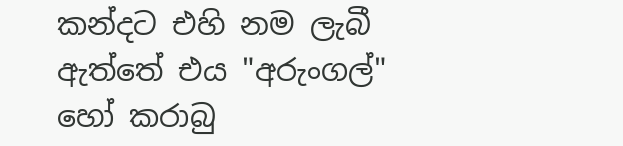කන්දට එහි නම ලැබී ඇත්තේ එය "අරුංගල්" හෝ කරාබු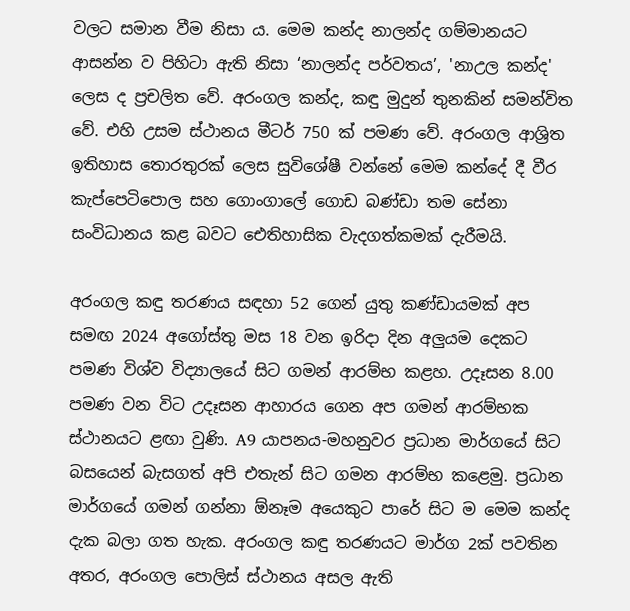වලට සමාන වීම නිසා ය. මෙම කන්ද නාලන්ද ගම්මානයට ආසන්න ව පිහිටා ඇති නිසා ‘නාලන්ද පර්වතය’, 'නාඋල කන්ද' ලෙස ද ප්‍රචලිත වේ. අරංගල කන්ද, කඳු මුදුන් තුනකින් සමන්විත වේ. එහි උසම ස්ථානය මීටර් 750 ක් පමණ වේ. අරංගල ආශ්‍රිත ඉතිහාස තොරතුරක් ලෙස සුවිශේෂී වන්නේ මෙම කන්දේ දී වීර කැප්පෙටිපොල සහ ගොංගාලේ ගොඩ බණ්ඩා තම සේනා සංවිධානය කළ බවට ඓතිහාසික වැදගත්කමක් දැරීමයි.

අරංගල කඳු තරණය සඳහා 52 ගෙන් යුතු කණ්ඩායමක් අප සමඟ 2024 අගෝස්තු මස 18 වන ඉරිදා දින අලුයම දෙකට පමණ විශ්ව විද්‍යාලයේ සිට ගමන් ආරම්භ කළහ. උදෑසන 8.00 පමණ වන විට උදෑසන ආහාරය ගෙන අප ගමන් ආරම්භක ස්ථානයට ළඟා වුණි. A9 යාපනය-මහනුවර ප්‍රධාන මාර්ගයේ සිට බසයෙන් බැසගත් අපි එතැන් සිට ගමන ආරම්භ කළෙමු. ප්‍රධාන මාර්ගයේ ගමන් ගන්නා ඕනෑම අයෙකුට පාරේ සිට ම මෙම කන්ද දැක බලා ගත හැක. අරංගල කඳු තරණයට මාර්ග 2ක් පවතින අතර, අරංගල පොලිස් ස්ථානය අසල ඇති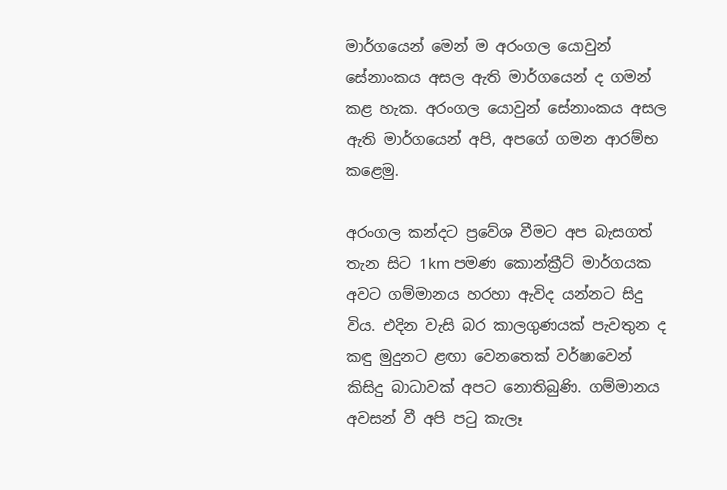මාර්ගයෙන් මෙන් ම අරංගල යොවුන් සේනාංකය අසල ඇති මාර්ගයෙන් ද ගමන් කළ හැක. අරංගල යොවුන් සේනාංකය අසල ඇති මාර්ගයෙන් අපි, අපගේ ගමන ආරම්භ කළෙමු.

අරංගල කන්දට ප්‍රවේශ වීමට අප බැසගත් තැන සිට 1km පමණ කොන්ක්‍රීට් මාර්ගයක අවට ගම්මානය හරහා ඇවිද යන්නට සිදු විය. එදින වැසි බර කාලගුණයක් පැවතුන ද කඳු මුදුනට ළඟා වෙනතෙක් වර්ෂාවෙන් කිසිදු බාධාවක් අපට නොතිබුණි. ගම්මානය අවසන් වී අපි පටු කැලෑ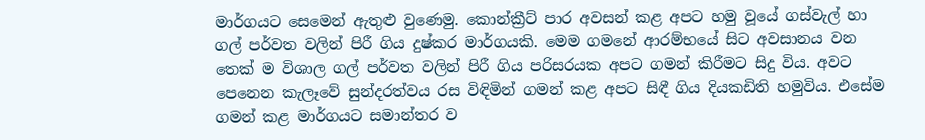මාර්ගයට සෙමෙන් ඇතුළු වුණෙමු. කොන්ක්‍රීට් පාර අවසන් කළ අපට හමු වූයේ ගස්වැල් හා ගල් පර්වත වලින් පිරී ගිය දුෂ්කර මාර්ගයකි. මෙම ගමනේ ආරම්භයේ සිට අවසානය වන තෙක් ම විශාල ගල් පර්වත වලින් පිරී ගිය පරිසරයක අපට ගමන් කිරීමට සිදු විය. අවට පෙනෙන කැලෑවේ සුන්දරත්වය රස විඳිමින් ගමන් කළ අපට සිඳී ගිය දියකඩිති හමුවිය. එසේම ගමන් කළ මාර්ගයට සමාන්තර ව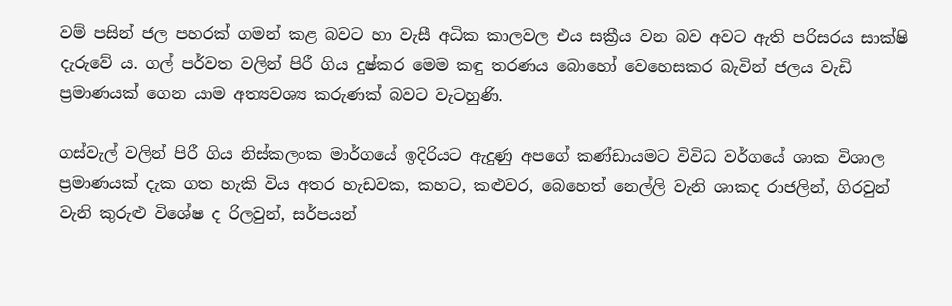වම් පසින් ජල පහරක් ගමන් කළ බවට හා වැසී අධික කාලවල එය සක්‍රීය වන බව අවට ඇති පරිසරය සාක්ෂි දැරුවේ ය. ගල් පර්වත වලින් පිරී ගිය දුෂ්කර මෙම කඳු තරණය බොහෝ වෙහෙසකර බැවින් ජලය වැඩි ප්‍රමාණයක් ගෙන යාම අත්‍යවශ්‍ය කරුණක් බවට වැටහුණි.

ගස්වැල් වලින් පිරී ගිය නිස්කලංක මාර්ගයේ ඉදිරියට ඇදුණු අපගේ කණ්ඩායමට විවිධ වර්ගයේ ශාක විශාල ප්‍රමාණයක් දැක ගත හැකි විය අතර හැඩවක, කහට, කළුවර, බෙහෙත් නෙල්ලි වැනි ශාකද රාජලින්, ගිරවුන් වැනි කුරුළු විශේෂ ද රිලවුන්, සර්පයන්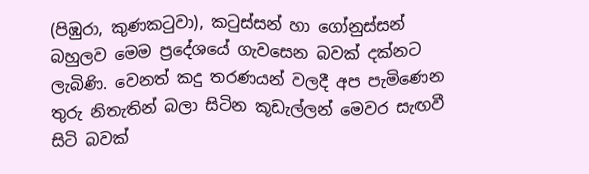(පිඹුරා, කුණකටුවා), කටුස්සන් හා ගෝනුස්සන් බහුලව මෙම ප්‍රදේශයේ ගැවසෙන බවක් දක්නට ලැබිණි. වෙනත් කදු තරණයන් වලදී අප පැමිණෙන තුරු නිතැතින් බලා සිටින කූඩැල්ලන් මෙවර සැඟවී සිටි බවක්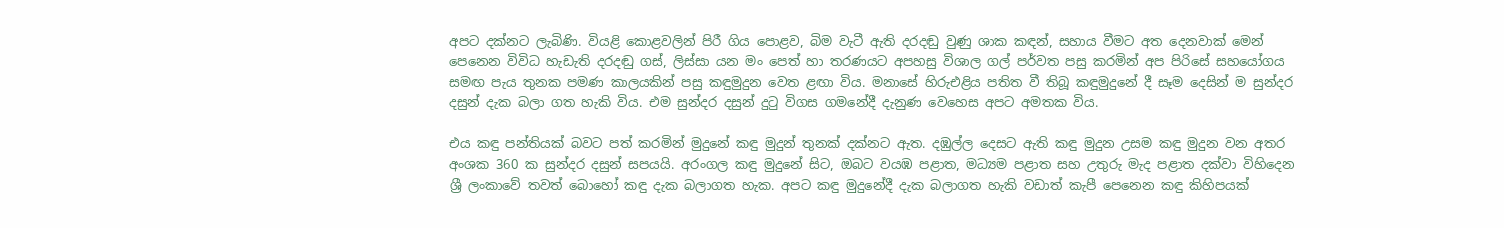අපට දක්නට ලැබිණි. වියළි කොළවලින් පිරී ගිය පොළව, බිම වැටී ඇති දරදඬු වුණු ශාක කඳන්, සහාය වීමට අත දෙනවාක් මෙන් පෙනෙන විවිධ හැඩැති දරදඬු ගස්, ලිස්සා යන මං පෙත් හා තරණයට අපහසු විශාල ගල් පර්වත පසු කරමින් අප පිරිසේ සහයෝගය සමඟ පැය තුනක පමණ කාලයකින් පසු කඳුමුදුන වෙත ළඟා විය. මනාසේ හිරුඑළිය පතිත වී තිබූ කඳුමුදුනේ දී සෑම දෙසින් ම සුන්දර දසුන් දැක බලා ගත හැකි විය. එම සුන්දර දසුන් දුටු විගස ගමනේදී දැනුණ වෙහෙස අපට අමතක විය.

එය කඳු පන්තියක් බවට පත් කරමින් මුදුනේ කඳු මුදුන් තුනක් දක්නට ඇත. දඹුල්ල දෙසට ඇති කඳු මුදුන උසම කඳු මුදුන වන අතර අංශක 360 ක සුන්දර දසුන් සපයයි. අරංගල කඳු මුදුනේ සිට, ඔබට වයඹ පළාත, මධ්‍යම පළාත සහ උතුරු මැද පළාත දක්වා විහිදෙන ශ්‍රී ලංකාවේ තවත් බොහෝ කඳු දැක බලාගත හැක. අපට කඳු මුදුනේදී දැක බලාගත හැකි වඩාත් කැපී පෙනෙන කඳු කිහිපයක්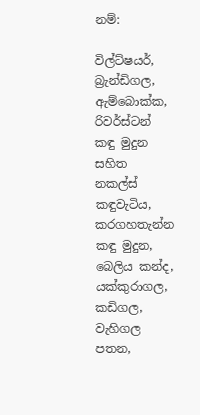නම්:

විල්ට්ෂයර්, බ්‍රැන්ඩිගල, ඇම්බොක්ක, රිවර්ස්ටන් කඳු මුදුන සහිත නකල්ස් කඳුවැටිය, කරගහතැන්න කඳු මුදුන, බෙලිය කන්ද, යක්කුරාගල, කඩිගල, වැහිගල පතන,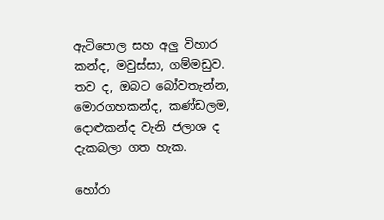ඇටිපොල සහ අලු විහාර කන්ද, මවුස්සා, ගම්මඩුව. තව ද, ඔබට බෝවතැන්න, මොරගහකන්ද, කණ්ඩලම, දොළුකන්ද වැනි ජලාශ ද දැකබලා ගත හැක.

හෝරා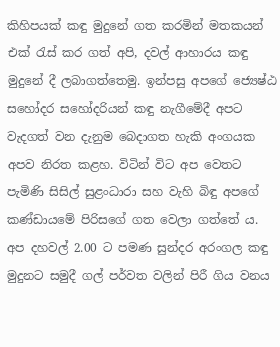කිහිපයක් කඳු මුදුනේ ගත කරමින් මතකයන් එක් රැස් කර ගත් අපි, දවල් ආහාරය කඳු මුදුනේ දී ලබාගත්තෙමු. ඉන්පසු අපගේ ජ්‍යෙෂ්ඨ සහෝදර සහෝදරියන් කඳු නැගීමේදී අපට වැදගත් වන දැනුම බෙදාගත හැකි අංගයක අපව නිරත කළහ. විටින් විට අප වෙතට පැමිණි සිසිල් සුළංධාරා සහ වැහි බිඳු අපගේ කණ්ඩායමේ පිරිසගේ ගත වෙලා ගත්තේ ය. අප දහවල් 2.00 ට පමණ සුන්දර අරංගල කඳු මුදුනට සමුදී ගල් පර්වත වලින් පිරී ගිය වනය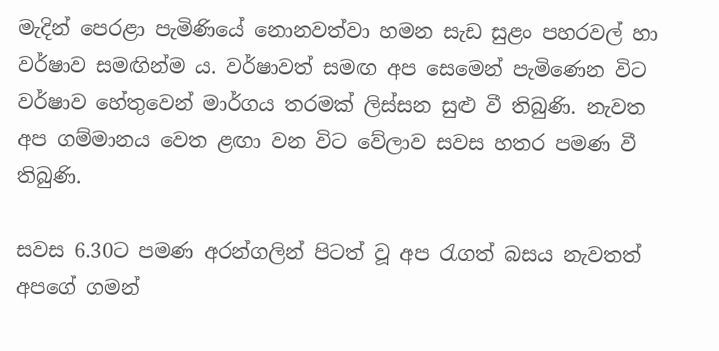මැදින් පෙරළා පැමිණියේ නොනවත්වා හමන සැඩ සුළං පහරවල් හා වර්ෂාව සමඟින්ම ය. වර්ෂාවත් සමඟ අප සෙමෙන් පැමිණෙන විට වර්ෂාව හේතුවෙන් මාර්ගය තරමක් ලිස්සන සුළු වී තිබුණි. නැවත අප ගම්මානය වෙත ළඟා වන විට වේලාව සවස හතර පමණ වී තිබුණි.

සවස 6.30ට පමණ අරන්ගලින් පිටත් වූ අප රැගත් බසය නැවතත් අපගේ ගමන්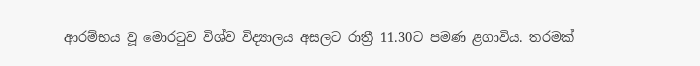ආරම්භය වූ මොරටුව විශ්ව විද්‍යාලය අසලට රාත්‍රී 11.30ට පමණ ළගාවිය. තරමක්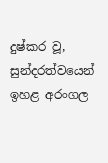දුෂ්කර වූ, සුන්දරත්වයෙන් ඉහළ අරංගල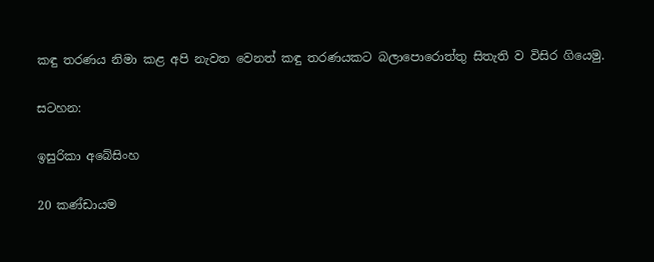කඳු තරණය නිමා කළ අපි නැවත වෙනත් කඳු තරණයකට බලාපොරොත්තු සිතැති ව විසිර ගියෙමු.

සටහන:

ඉසුරිකා අබේසිංහ

20 කණ්ඩායම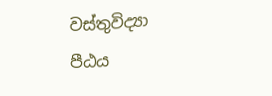වස්තුවිද්‍යා පීඨය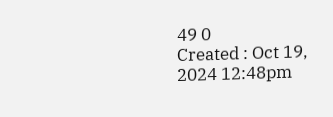49 0
Created : Oct 19, 2024 12:48pm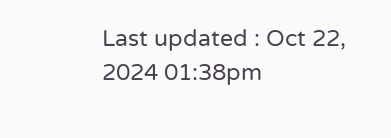Last updated : Oct 22, 2024 01:38pm